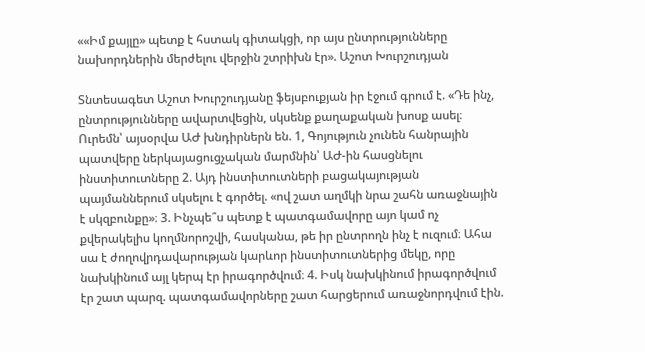««Իմ քայլը» պետք է հստակ գիտակցի, որ այս ընտրությունները նախորդներին մերժելու վերջին շտրիխն էր». Աշոտ Խուրշուդյան

Տնտեսագետ Աշոտ Խուրշուդյանը ֆեյսբուքյան իր էջում գրում է. «Դե ինչ, ընտրությունները ավարտվեցին, սկսենք քաղաքական խոսք ասել։ Ուրեմն՝ այսօրվա ԱԺ խնդիրներն են. 1, Գոյություն չունեն հանրային պատվերը ներկայացուցչական մարմնին՝ ԱԺ-ին հասցնելու ինստիտուտները 2. Այդ ինստիտուտների բացակայության պայմաններում սկսելու է գործել. «ով շատ աղմկի նրա շահն առաջնային է սկզբունքը»։ 3. Ինչպե՞ս պետք է պատգամավորը այո կամ ոչ քվերակելիս կողմնորոշվի, հասկանա, թե իր ընտրողն ինչ է ուզում։ Ահա սա է ժողովրդավարության կարևոր ինստիտուտներից մեկը, որը նախկինում այլ կերպ էր իրագործվում։ 4. Իսկ նախկինում իրագործվում էր շատ պարզ. պատգամավորները շատ հարցերում առաջնորդվում էին.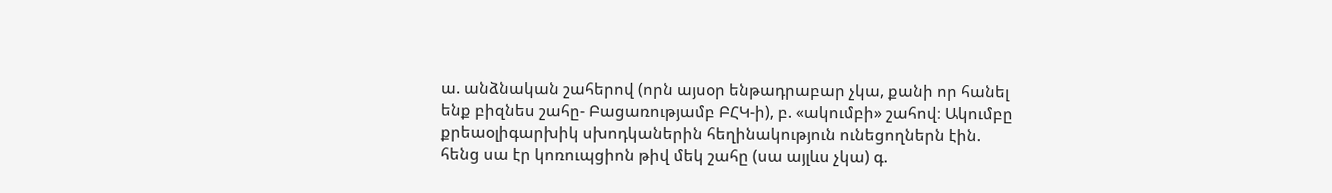ա. անձնական շահերով (որն այսօր ենթադրաբար չկա, քանի որ հանել ենք բիզնես շահը- Բացառությամբ ԲՀԿ-ի), բ. «ակումբի» շահով։ Ակումբը քրեաօլիգարխիկ սխոդկաներին հեղինակություն ունեցողներն էին. հենց սա էր կոռուպցիոն թիվ մեկ շահը (սա այլևս չկա) գ.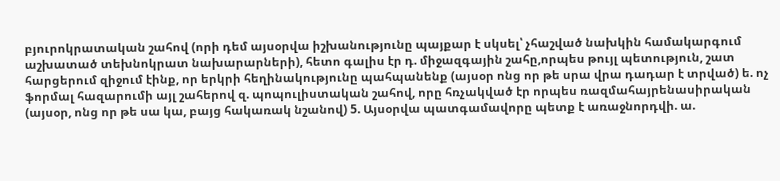բյուրոկրատական շահով (որի դեմ այսօրվա իշխանությունը պայքար է սկսել՝ չհաշված նախկին համակարգում աշխատած տեխնոկրատ նախարարների), հետո գալիս էր դ. միջազգային շահը,որպես թույլ պետություն, շատ հարցերում զիջում էինք, որ երկրի հեղինակությունը պահպանենք (այսօր ոնց որ թե սրա վրա դադար է տրված) ե. ոչ ֆորմալ հազարումի այլ շահերով զ. պոպուլիստական շահով, որը հռչակված էր որպես ռազմահայրենասիրական (այսօր, ոնց որ թե սա կա, բայց հակառակ նշանով) 5. Այսօրվա պատգամավորը պետք է առաջնորդվի. ա.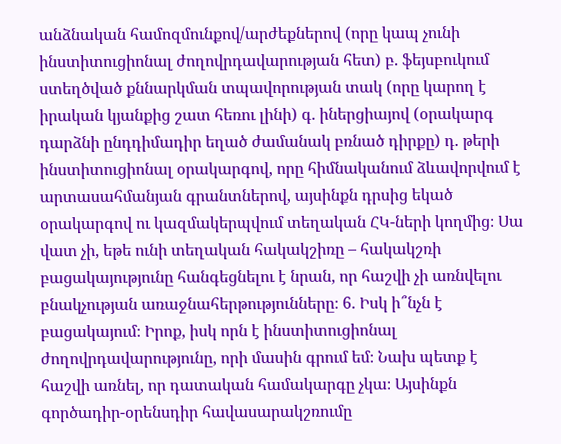անձնական համոզմունքով/արժեքներով (որը կապ չունի ինստիտուցիոնալ ժողովրդավարության հետ) բ. ֆեյսբուկում ստեղծված քննարկման տպավորության տակ (որը կարող է իրական կյանքից շատ հեռու լինի) գ. իներցիայով (օրակարգ դարձնի ընդդիմադիր եղած ժամանակ բռնած դիրքը) դ. թերի ինստիտուցիոնալ օրակարգով, որը հիմնականում ձևավորվում է արտասահմանյան գրանտներով, այսինքն դրսից եկած օրակարգով ու կազմակերպվում տեղական ՀԿ-ների կողմից։ Սա վատ չի, եթե ունի տեղական հակակշիռը – հակակշռի բացակայությունը հանգեցնելու է նրան, որ հաշվի չի առնվելու բնակչության առաջնահերթությունները։ 6. Իսկ ի՞նչն է բացակայում։ Իրոք, իսկ որն է ինստիտուցիոնալ ժողովրդավարությունը, որի մասին գրում եմ։ Նախ պետք է հաշվի առնել, որ դատական համակարգը չկա։ Այսինքն գործադիր-օրենսդիր հավասարակշռումը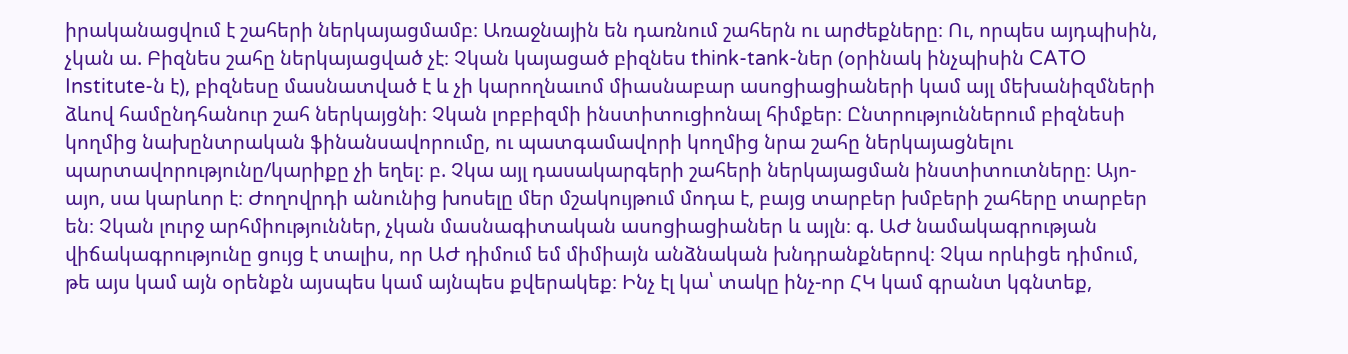իրականացվում է շահերի ներկայացմամբ։ Առաջնային են դառնում շահերն ու արժեքները։ Ու, որպես այդպիսին, չկան ա. Բիզնես շահը ներկայացված չէ։ Չկան կայացած բիզնես think-tank-ներ (օրինակ ինչպիսին CATO Institute-ն է), բիզնեսը մասնատված է և չի կարողնաւոմ միասնաբար ասոցիացիաների կամ այլ մեխանիզմների ձևով համընդհանուր շահ ներկայցնի։ Չկան լոբբիզմի ինստիտուցիոնալ հիմքեր։ Ընտրություններում բիզնեսի կողմից նախընտրական ֆինանսավորումը, ու պատգամավորի կողմից նրա շահը ներկայացնելու պարտավորությունը/կարիքը չի եղել։ բ. Չկա այլ դասակարգերի շահերի ներկայացման ինստիտուտները։ Այո-այո, սա կարևոր է։ Ժողովրդի անունից խոսելը մեր մշակույթում մոդա է, բայց տարբեր խմբերի շահերը տարբեր են։ Չկան լուրջ արհմիություններ, չկան մասնագիտական ասոցիացիաներ և այլն։ գ. ԱԺ նամակագրության վիճակագրությունը ցույց է տալիս, որ ԱԺ դիմում եմ միմիայն անձնական խնդրանքներով։ Չկա որևիցե դիմում, թե այս կամ այն օրենքն այսպես կամ այնպես քվերակեք։ Ինչ էլ կա՝ տակը ինչ-որ ՀԿ կամ գրանտ կգնտեք,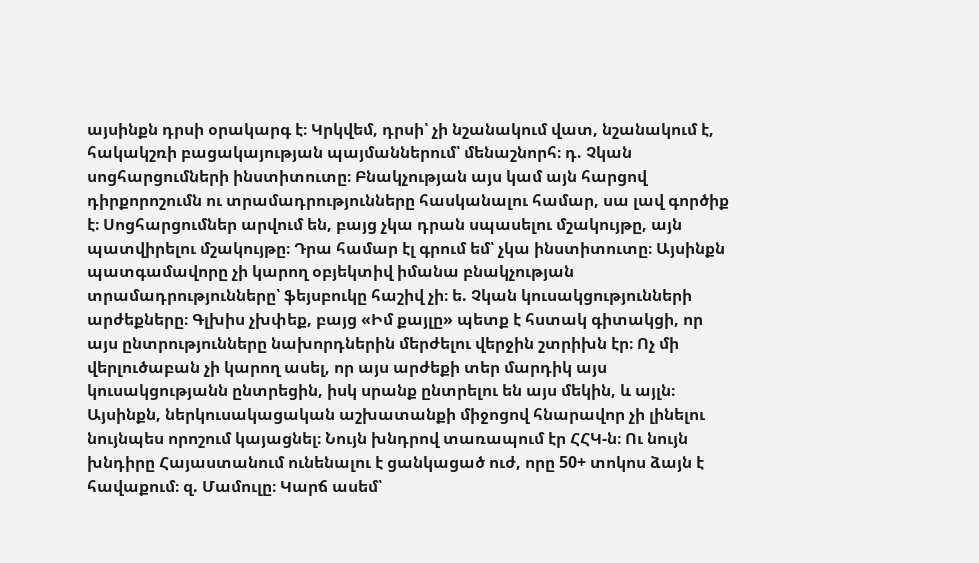այսինքն դրսի օրակարգ է։ Կրկվեմ, դրսի՝ չի նշանակում վատ, նշանակում է, հակակշռի բացակայության պայմաններում՝ մենաշնորհ։ դ. Չկան սոցհարցումների ինստիտուտը։ Բնակչության այս կամ այն հարցով դիրքորոշումն ու տրամադրությունները հասկանալու համար, սա լավ գործիք է։ Սոցհարցումներ արվում են, բայց չկա դրան սպասելու մշակույթը, այն պատվիրելու մշակույթը։ Դրա համար էլ գրում եմ՝ չկա ինստիտուտը։ Այսինքն պատգամավորը չի կարող օբյեկտիվ իմանա բնակչության տրամադրությունները՝ ֆեյսբուկը հաշիվ չի։ ե. Չկան կուսակցությունների արժեքները։ Գլխիս չխփեք, բայց «Իմ քայլը» պետք է հստակ գիտակցի, որ այս ընտրությունները նախորդներին մերժելու վերջին շտրիխն էր։ Ոչ մի վերլուծաբան չի կարող ասել, որ այս արժեքի տեր մարդիկ այս կուսակցությանն ընտրեցին, իսկ սրանք ընտրելու են այս մեկին, և այլն։ Այսինքն, ներկուսակացական աշխատանքի միջոցով հնարավոր չի լինելու նույնպես որոշում կայացնել։ Նույն խնդրով տառապում էր ՀՀԿ-ն։ Ու նույն խնդիրը Հայաստանում ունենալու է ցանկացած ուժ, որը 50+ տոկոս ձայն է հավաքում։ զ. Մամուլը։ Կարճ ասեմ՝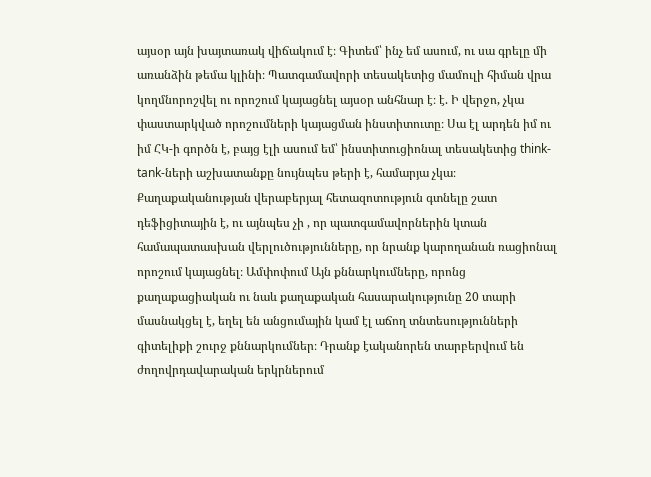այսօր այն խայտառակ վիճակում է։ Գիտեմ՝ ինչ եմ ասում, ու սա գրելը մի առանձին թեմա կլինի։ Պատգամավորի տեսակետից մամուլի հիման վրա կողմնորոշվել ու որոշում կայացնել այսօր անհնար է։ է. Ի վերջո, չկա փաստարկված որոշումների կայացման ինստիտուտը։ Սա էլ արդեն իմ ու իմ ՀԿ-ի գործն է, բայց էլի ասում եմ՝ ինստիտուցիոնալ տեսակետից think-tank-ների աշխատանքը նույնպես թերի է, համարյա չկա։ Քաղաքականության վերաբերյալ հետազոտություն գտնելը շատ դեֆիցիտային է, ու այնպես չի , որ պատգամավորներին կտան համապատասխան վերլուծությունները, որ նրանք կարողանան ռացիոնալ որոշում կայացնել։ Ամփոփում Այն քննարկումները, որոնց քաղաքացիական ու նաև քաղաքական հասարակությունը 20 տարի մասնակցել է, եղել են անցումային կամ էլ աճող տնտեսությունների գիտելիքի շուրջ քննարկումներ։ Դրանք էականորեն տարբերվում են ժողովրդավարական երկրներում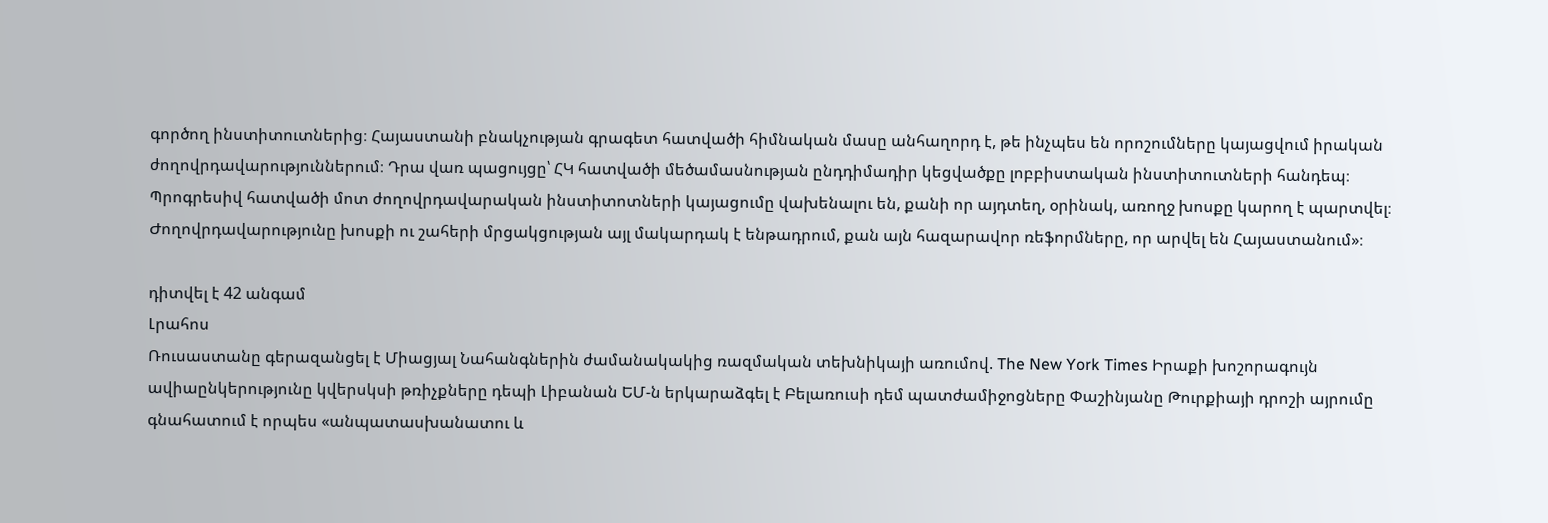գործող ինստիտուտներից։ Հայաստանի բնակչության գրագետ հատվածի հիմնական մասը անհաղորդ է, թե ինչպես են որոշումները կայացվում իրական ժողովրդավարություններում։ Դրա վառ պացույցը՝ ՀԿ հատվածի մեծամասնության ընդդիմադիր կեցվածքը լոբբիստական ինստիտուտների հանդեպ։ Պրոգրեսիվ հատվածի մոտ ժողովրդավարական ինստիտոտների կայացումը վախենալու են, քանի որ այդտեղ, օրինակ, առողջ խոսքը կարող է պարտվել։ Ժողովրդավարությունը խոսքի ու շահերի մրցակցության այլ մակարդակ է ենթադրում, քան այն հազարավոր ռեֆորմները, որ արվել են Հայաստանում»։

դիտվել է 42 անգամ
Լրահոս
Ռուսաստանը գերազանցել է Միացյալ Նահանգներին ժամանակակից ռազմական տեխնիկայի առումով. The New York Times Իրաքի խոշորագույն ավիաընկերությունը կվերսկսի թռիչքները դեպի Լիբանան ԵՄ-ն երկարաձգել է Բելառուսի դեմ պատժամիջոցները Փաշինյանը Թուրքիայի դրոշի այրումը գնահատում է որպես «անպատասխանատու և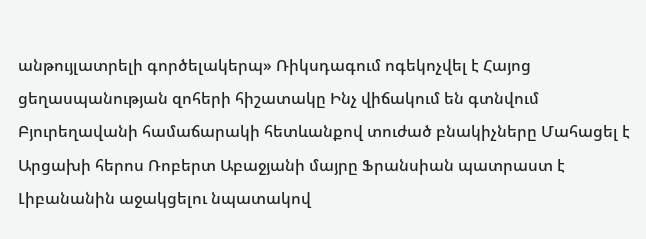անթույլատրելի գործելակերպ» Ռիկսդագում ոգեկոչվել է Հայոց ցեղասպանության զոհերի հիշատակը Ինչ վիճակում են գտնվում Բյուրեղավանի համաճարակի հետևանքով տուժած բնակիչները Մահացել է Արցախի հերոս Ռոբերտ Աբաջյանի մայրը Ֆրանսիան պատրաստ է Լիբանանին աջակցելու նպատակով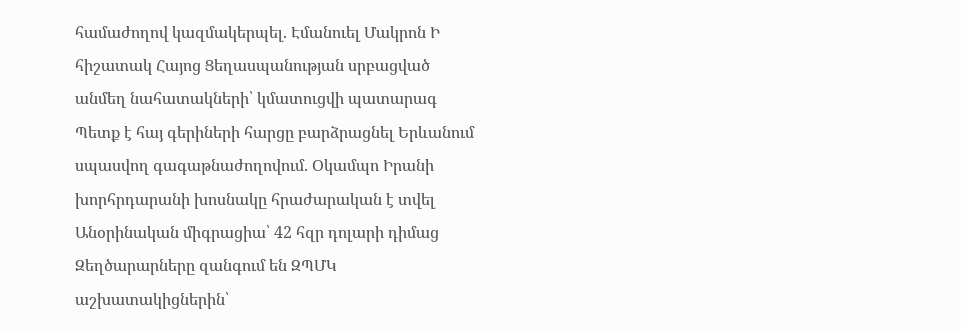համաժողով կազմակերպել. Էմանուել Մակրոն Ի հիշատակ Հայոց Ցեղասպանության սրբացված անմեղ նահատակների՝ կմատուցվի պատարագ Պետք է հայ գերիների հարցը բարձրացնել Երևանում սպասվող գագաթնաժողովում. Օկամպո Իրանի խորհրդարանի խոսնակը հրաժարական է տվել Անօրինական միգրացիա՝ 42 հզր դոլարի դիմաց Զեղծարարները զանգում են ԶՊՄԿ աշխատակիցներին՝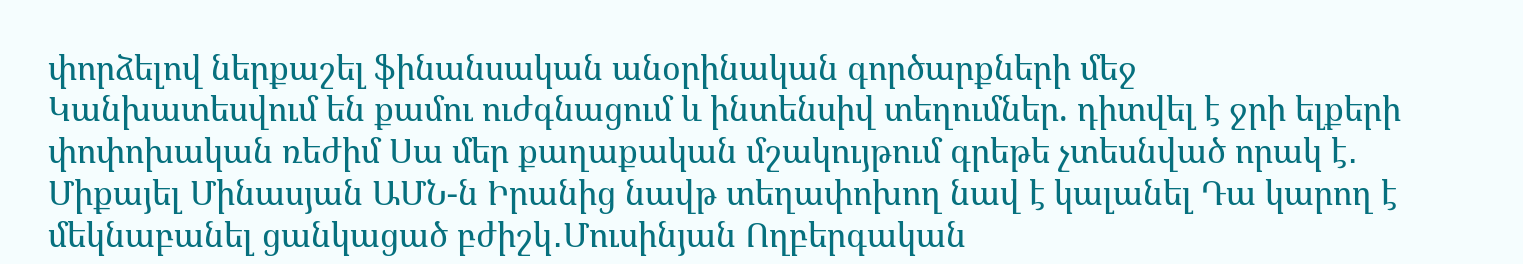փորձելով ներքաշել ֆինանսական անօրինական գործարքների մեջ Կանխատեսվում են քամու ուժգնացում և ինտենսիվ տեղումներ. դիտվել է ջրի ելքերի փոփոխական ռեժիմ Սա մեր քաղաքական մշակույթում գրեթե չտեսնված որակ է․ Միքայել Մինասյան ԱՄՆ-ն Իրանից նավթ տեղափոխող նավ է կալանել Դա կարող է մեկնաբանել ցանկացած բժիշկ․Մուսինյան Ողբերգական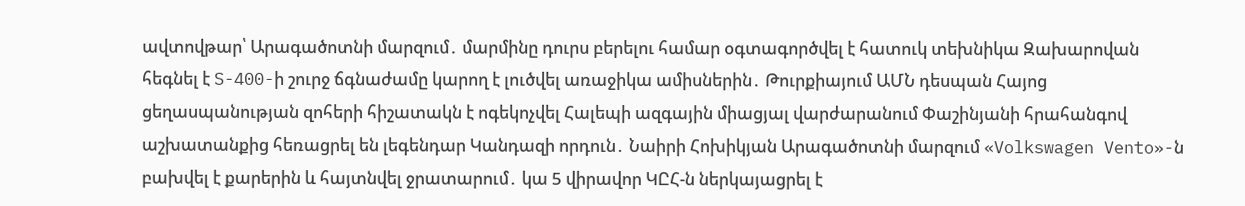ավտովթար՝ Արագածոտնի մարզում․ մարմինը դուրս բերելու համար օգտագործվել է հատուկ տեխնիկա Զախարովան հեգնել է S-400-ի շուրջ ճգնաժամը կարող է լուծվել առաջիկա ամիսներին․ Թուրքիայում ԱՄՆ դեսպան Հայոց ցեղասպանության զոհերի հիշատակն է ոգեկոչվել Հալեպի ազգային միացյալ վարժարանում Փաշինյանի հրահանգով աշխատանքից հեռացրել են լեգենդար Կանդազի որդուն․ Նաիրի Հոխիկյան Արագածոտնի մարզում «Volkswagen Vento»-ն բախվել է քարերին և հայտնվել ջրատարում․ կա 5 վիրավոր ԿԸՀ-ն ներկայացրել է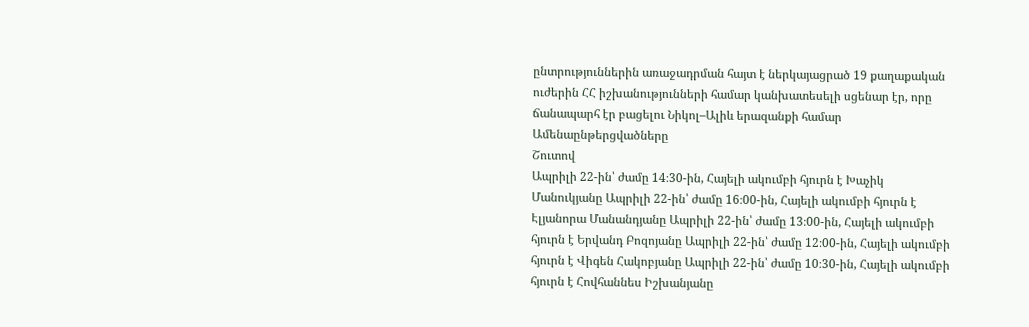ընտրություններին առաջադրման հայտ է ներկայացրած 19 քաղաքական ուժերին ՀՀ իշխանությունների համար կանխատեսելի սցենար էր, որը ճանապարհ էր բացելու Նիկոլ–Ալիև երազանքի համար
Ամենաընթերցվածները
Շուտով
Ապրիլի 22-ին՝ ժամը 14։30-ին, Հայելի ակումբի հյուրն է Խաչիկ Մանուկյանը Ապրիլի 22-ին՝ ժամը 16։00-ին, Հայելի ակումբի հյուրն է Էլյանորա Մանանդյանը Ապրիլի 22-ին՝ ժամը 13։00-ին, Հայելի ակումբի հյուրն է Երվանդ Բոզոյանը Ապրիլի 22-ին՝ ժամը 12։00-ին, Հայելի ակումբի հյուրն է Վիգեն Հակոբյանը Ապրիլի 22-ին՝ ժամը 10։30-ին, Հայելի ակումբի հյուրն է Հովհաննես Իշխանյանը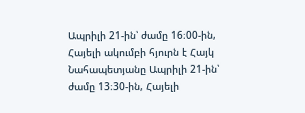Ապրիլի 21-ին՝ ժամը 16։00-ին, Հայելի ակումբի հյուրն է Հայկ Նահապետյանը Ապրիլի 21-ին՝ ժամը 13։30-ին, Հայելի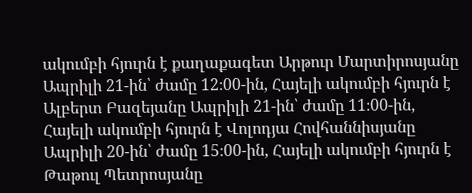ակումբի հյուրն է քաղաքագետ Արթուր Մարտիրոսյանը Ապրիլի 21-ին՝ ժամը 12։00-ին, Հայելի ակումբի հյուրն է Ալբերտ Բազեյանը Ապրիլի 21-ին՝ ժամը 11։00-ին, Հայելի ակումբի հյուրն է Վոլոդյա Հովհաննիսյանը Ապրիլի 20-ին՝ ժամը 15։00-ին, Հայելի ակումբի հյուրն է Թաթուլ Պետրոսյանը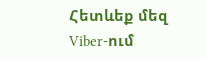Հետևեք մեզ Viber-ում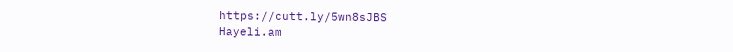https://cutt.ly/5wn8sJBS
Hayeli.am